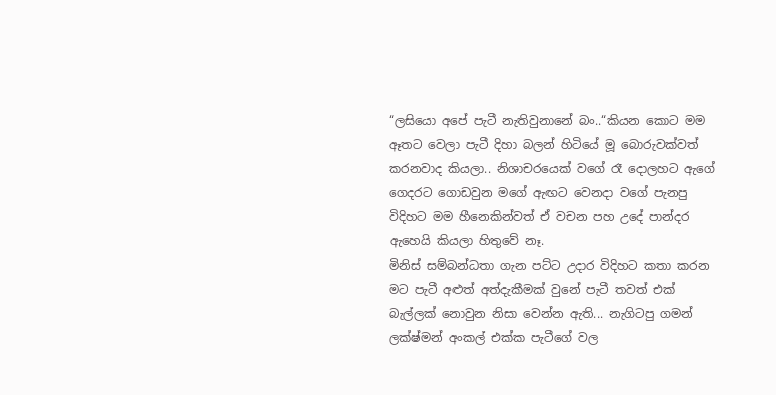“ලසියො අපේ පැටී නැතිවුනානේ බං..“කියන කොට මම ඈතට වෙලා පැටී දිහා බලන් හිටියේ මූ බොරුවක්වත් කරනවාද කියලා.. නිශාචරයෙක් වගේ රෑ දොලහට ඇගේ ගෙදරට ගොඩවුන මගේ ඇඟට වෙනදා වගේ පැනපු විදිහට මම හීනෙකින්වත් ඒ වචන පහ උදේ පාන්දර ඇහෙයි කියලා හිතුවේ නෑ.
මිනිස් සම්බන්ධතා ගැන පට්ට උදාර විදිහට කතා කරන මට පැටී අළුත් අත්දැකීමක් වුනේ පැටී තවත් එක් බැල්ලක් නොවුන නිසා වෙන්න ඇති... නැගිටපු ගමන් ලක්ෂ්මන් අංකල් එක්ක පැටීගේ වල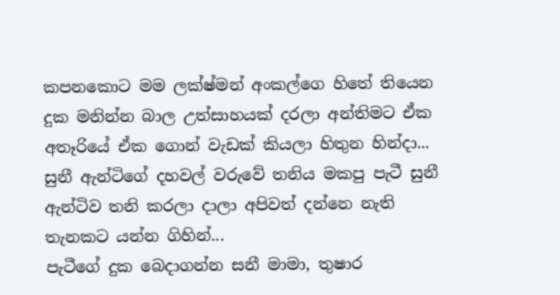කපනකොට මම ලක්ෂ්මන් අංකල්ගෙ හිතේ තියෙන දුක මනින්න බාල උත්සාහයක් දරලා අන්තිමට ඒක අතෑරියේ ඒක ගොන් වැඩක් කියලා හිතුන හින්දා... සුනී ඇන්ටිගේ දහවල් වරුවේ තනිය මකපු පැටී සුනී ඇන්ටිව තනි කරලා දාලා අපිවත් දන්නෙ නැති තැනකට යන්න ගිහින්...
පැටීගේ දුක බෙදාගන්න සනී මාමා, තුෂාර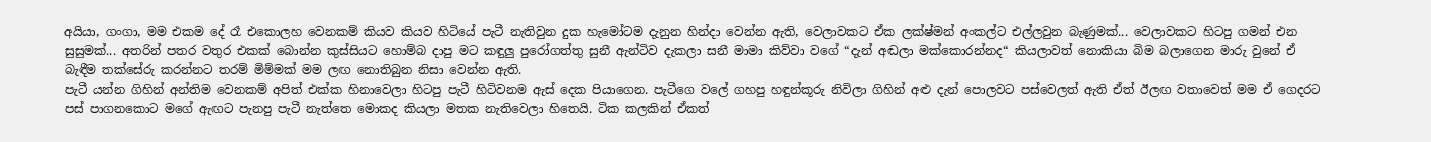අයියා, ගංගා, මම එකම දේ රෑ එකොලහ වෙනකම් කියව කියව හිටියේ පැටී නැතිවුන දුක හැමෝටම දැනුන හින්දා වෙන්න ඇති, වෙලාවකට ඒක ලක්ෂ්මන් අංකල්ට එල්ලවුන බැණුමක්... වෙලාවකට හිටපු ගමන් එන සුසුමක්... අතරින් පතර වතුර එකක් බොන්න කුස්සියට හොම්බ දාපු මට කඳුලු පුරෝගත්තු සුනී ඇන්ටිව දැකලා සනී මාමා කිව්වා වගේ “දැන් අඬලා මක්කොරන්නද“ කියලාවත් නොකියා බිම බලාගෙන මාරු වුනේ ඒ බැඳීම තක්සේරු කරන්නට තරම් මිම්මක් මම ලඟ නොතිබුන නිසා වෙන්න ඇති.
පැටී යන්න ගිහින් අන්තිම වෙනකම් අපිත් එක්ක හිනාවෙලා හිටපු පැටී හිටිවනම ඇස් දෙක පියාගෙන. පැටීගෙ වලේ ගහපු හඳුන්කූරු නිවිලා ගිහින් අළු දැන් පොලවට පස්වෙලත් ඇති ඒත් ඊලඟ වතාවෙත් මම ඒ ගෙදරට පස් පාගනකොට මගේ ඇඟට පැනපු පැටී නැත්තෙ මොකද කියලා මතක නැතිවෙලා හිතෙයි. ටික කලකින් ඒකත්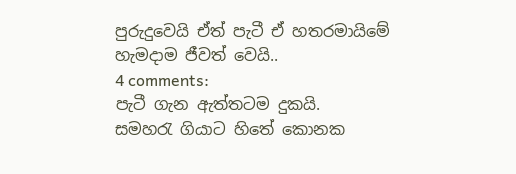පුරුදුවෙයි ඒත් පැටී ඒ හතරමායිමේ හැමදාම ජීවත් වෙයි..
4 comments:
පැටී ගැන ඇත්තටම දුකයි.
සමහරැ ගියාට හිතේ කොනක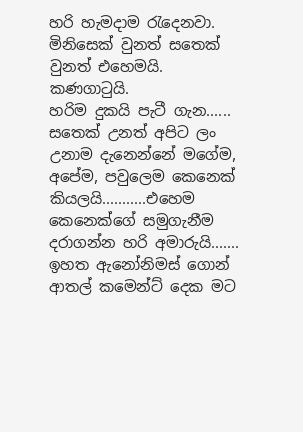හරි හැමදාම රැදෙනවා. මිනිසෙක් වුනත් සතෙක් වුනත් එහෙමයි.
කණගාටුයි.
හරිම දුකයි පැටී ගැන......
සතෙක් උනත් අපිට ලං උනාම දැනෙන්නේ මගේම, අපේම, පවුලෙම කෙනෙක් කියලයි...........එහෙම කෙනෙක්ගේ සමුගැනීම දරාගන්න හරි අමාරුයි.......
ඉහත ඇනෝනිමස් ගොන් ආතල් කමෙන්ට් දෙක මට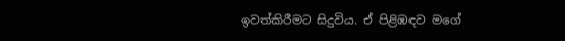ඉවත්කිරීමට සිදුවිය. ඒ පිළිඹඳව මගේ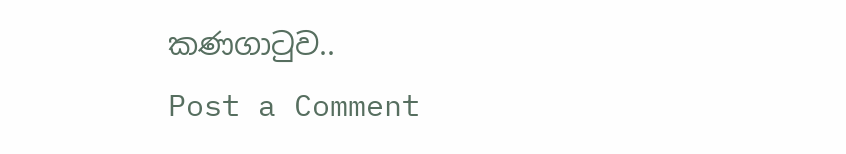කණගාටුව..
Post a Comment